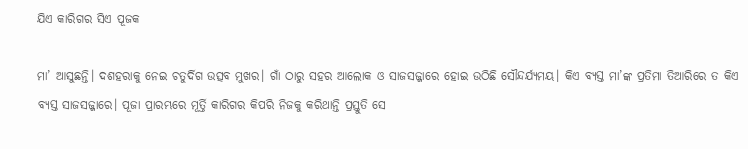ଯିଏ କାରିଗର ସିଏ ପୂଜକ

ମା’ ଆସୁଛନ୍ତି। ଦଶହରାକୁ ନେଇ ଚତୁର୍ଦିଗ ଉତ୍ସବ ମୁଖର। ଗାଁ ଠାରୁ ସହର ଆଲୋକ ଓ ସାଜସଜ୍ଜାରେ ହୋଇ ଉଠିଛି ସୌନ୍ଦର୍ଯ୍ୟମୟ। କିଏ ବ୍ୟସ୍ତ ମା’ଙ୍କ ପ୍ରତିମା ତିଆରିରେ ତ କିଏ ବ୍ୟସ୍ତ ସାଜସଜ୍ଜାରେ। ପୂଜା ପ୍ରାରମ୍ଭରେ ମୂର୍ତ୍ତି କାରିଗର କିପରି ନିଜକୁ କରିଥାନ୍ତି ପ୍ରସ୍ତୁତି ସେ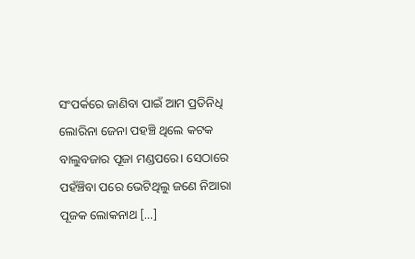ସଂପର୍କରେ ଜାଣିବା ପାଇଁ ଆମ ପ୍ରତିନିଧି ଲୋରିନା ଜେନା ପହଞ୍ଚି ଥିଲେ କଟକ ବାଲୁବଜାର ପୂଜା ମଣ୍ଡପରେ। ସେଠାରେ ପହଁଞ୍ଚିବା ପରେ ଭେଟିଥିଲୁ ଜଣେ ନିଆରା ପୂଜକ ଲୋକନାଥ […]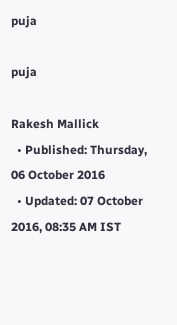puja

puja

Rakesh Mallick
  • Published: Thursday, 06 October 2016
  • Updated: 07 October 2016, 08:35 AM IST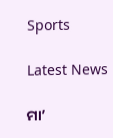Sports

Latest News

ମା’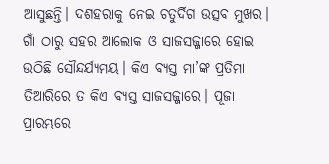ଆସୁଛନ୍ତି। ଦଶହରାକୁ ନେଇ ଚତୁର୍ଦିଗ ଉତ୍ସବ ମୁଖର। ଗାଁ ଠାରୁ ସହର ଆଲୋକ ଓ ସାଜସଜ୍ଜାରେ ହୋଇ ଉଠିଛି ସୌନ୍ଦର୍ଯ୍ୟମୟ। କିଏ ବ୍ୟସ୍ତ ମା’ଙ୍କ ପ୍ରତିମା ତିଆରିରେ ତ କିଏ ବ୍ୟସ୍ତ ସାଜସଜ୍ଜାରେ। ପୂଜା ପ୍ରାରମ୍ଭରେ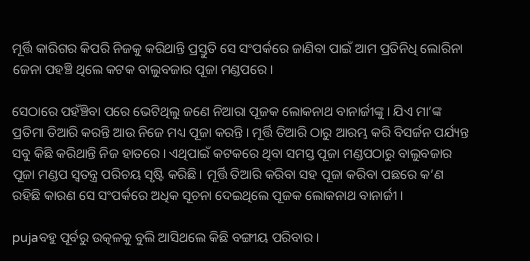ମୂର୍ତ୍ତି କାରିଗର କିପରି ନିଜକୁ କରିଥାନ୍ତି ପ୍ରସ୍ତୁତି ସେ ସଂପର୍କରେ ଜାଣିବା ପାଇଁ ଆମ ପ୍ରତିନିଧି ଲୋରିନା ଜେନା ପହଞ୍ଚି ଥିଲେ କଟକ ବାଲୁବଜାର ପୂଜା ମଣ୍ଡପରେ।

ସେଠାରେ ପହଁଞ୍ଚିବା ପରେ ଭେଟିଥିଲୁ ଜଣେ ନିଆରା ପୂଜକ ଲୋକନାଥ ବାନାର୍ଜୀଙ୍କୁ। ଯିଏ ମା’ଙ୍କ ପ୍ରତିମା ତିଆରି କରନ୍ତି ଆଉ ନିଜେ ମଧ୍ୟ ପୂଜା କରନ୍ତି। ମୂର୍ତ୍ତି ତିଆରି ଠାରୁ ଆରମ୍ଭ କରି ବିସର୍ଜନ ପର୍ଯ୍ୟନ୍ତ ସବୁ କିଛି କରିଥାନ୍ତି ନିଜ ହାତରେ। ଏଥିପାଇଁ କଟକରେ ଥିବା ସମସ୍ତ ପୂଜା ମଣ୍ଡପଠାରୁ ବାଲୁବଜାର ପୂଜା ମଣ୍ଡପ ସ୍ୱତନ୍ତ୍ର ପରିଚୟ ସୃଷ୍ଟି କରିଛି। ମୂର୍ତ୍ତି ତିଆରି କରିବା ସହ ପୂଜା କରିବା ପଛରେ କ’ଣ ରହିଛି କାରଣ ସେ ସଂପର୍କରେ ଅଧିକ ସୂଚନା ଦେଇଥିଲେ ପୂଜକ ଲୋକନାଥ ବାନାର୍ଜୀ।

pujaବହୁ ପୂର୍ବରୁ ଉତ୍କଳକୁ ବୁଲି ଆସିଥଲେ କିଛି ବଙ୍ଗୀୟ ପରିବାର।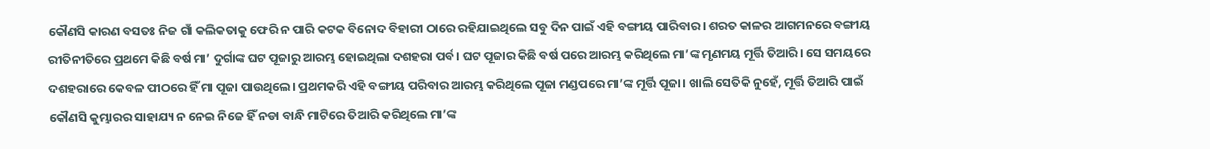କୌଣସି କାରଣ ବସତଃ ନିଜ ଗାଁ କଲିକତାକୁ ଫେରି ନ ପାରି କଟକ ବିନୋଦ ବିହାରୀ ଠାରେ ରହିଯାଇଥିଲେ ସବୁ ଦିନ ପାଇଁ ଏହି ବଙ୍ଗୀୟ ପାରିବାର। ଶରତ କାଳର ଆଗମନରେ ବଙ୍ଗୀୟ ରୀତିନୀତିରେ ପ୍ରଥମେ କିଛି ବର୍ଷ ମା’ ଦୁର୍ଗାଙ୍କ ଘଟ ପୂଜାରୁ ଆରମ୍ଭ ହୋଇଥିଲା ଦଶହରା ପର୍ବ। ଘଟ ପୂଜାର କିଛି ବର୍ଷ ପରେ ଆରମ୍ଭ କରିଥିଲେ ମା’ଙ୍କ ମୃଣମୟ ମୂର୍ତ୍ତି ତିଆରି। ସେ ସମୟରେ ଦଶହରାରେ କେବଳ ପୀଠରେ ହିଁ ମା ପୂଜା ପାଉଥିଲେ। ପ୍ରଥମକରି ଏହି ବଙ୍ଗୀୟ ପରିବାର ଆରମ୍ଭ କରିଥିଲେ ପୂଜା ମଣ୍ଡପରେ ମା’ଙ୍କ ମୂର୍ତ୍ତି ପୂଜା। ଖାଲି ସେତିକି ନୁହେଁ, ମୂର୍ତ୍ତି ତିଆରି ପାଇଁ କୌଣସି କୁମ୍ଭାରର ସାହାଯ୍ୟ ନ ନେଇ ନିଜେ ହିଁ ନଡା ବାନ୍ଧି ମାଟିରେ ତିଆରି କରିଥିଲେ ମା’ଙ୍କ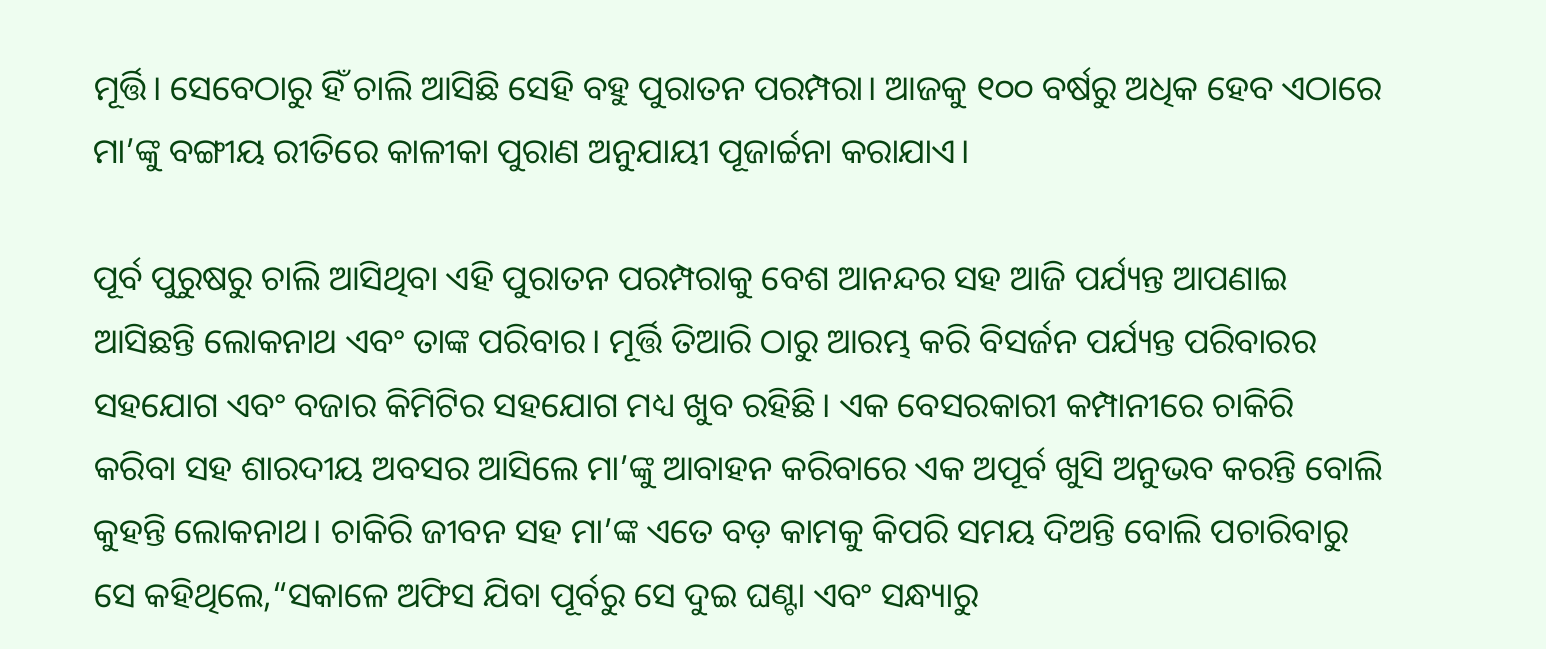ମୂର୍ତ୍ତି। ସେବେଠାରୁ ହିଁ ଚାଲି ଆସିଛି ସେହି ବହୁ ପୁରାତନ ପରମ୍ପରା। ଆଜକୁ ୧୦୦ ବର୍ଷରୁ ଅଧିକ ହେବ ଏଠାରେ ମା’ଙ୍କୁ ବଙ୍ଗୀୟ ରୀତିରେ କାଳୀକା ପୁରାଣ ଅନୁଯାୟୀ ପୂଜାର୍ଚ୍ଚନା କରାଯାଏ।

ପୂର୍ବ ପୁରୁଷରୁ ଚାଲି ଆସିଥିବା ଏହି ପୁରାତନ ପରମ୍ପରାକୁ ବେଶ ଆନନ୍ଦର ସହ ଆଜି ପର୍ଯ୍ୟନ୍ତ ଆପଣାଇ ଆସିଛନ୍ତି ଲୋକନାଥ ଏବଂ ତାଙ୍କ ପରିବାର। ମୂର୍ତ୍ତି ତିଆରି ଠାରୁ ଆରମ୍ଭ କରି ବିସର୍ଜନ ପର୍ଯ୍ୟନ୍ତ ପରିବାରର ସହଯୋଗ ଏବଂ ବଜାର କିମିଟିର ସହଯୋଗ ମଧ୍ୟ ଖୁବ ରହିଛି। ଏକ ବେସରକାରୀ କମ୍ପାନୀରେ ଚାକିରି କରିବା ସହ ଶାରଦୀୟ ଅବସର ଆସିଲେ ମା’ଙ୍କୁ ଆବାହନ କରିବାରେ ଏକ ଅପୂର୍ବ ଖୁସି ଅନୁଭବ କରନ୍ତି ବୋଲି କୁହନ୍ତି ଲୋକନାଥ। ଚାକିରି ଜୀବନ ସହ ମା’ଙ୍କ ଏତେ ବଡ଼ କାମକୁ କିପରି ସମୟ ଦିଅନ୍ତି ବୋଲି ପଚାରିବାରୁ ସେ କହିଥିଲେ,“ସକାଳେ ଅଫିସ ଯିବା ପୂର୍ବରୁ ସେ ଦୁଇ ଘଣ୍ଟା ଏବଂ ସନ୍ଧ୍ୟାରୁ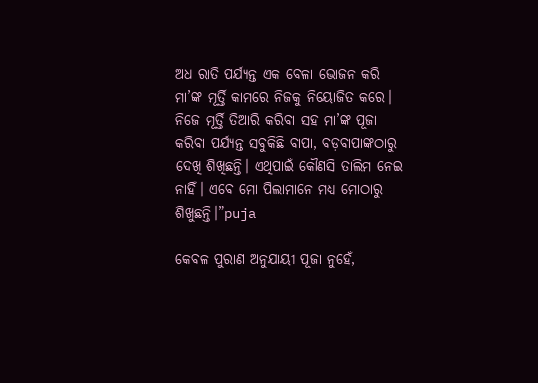ଅଧ ରାତି ପର୍ଯ୍ୟନ୍ତ ଏକ ବେଳା ଭୋଜନ କରି ମା’ଙ୍କ ମୂର୍ତ୍ତି କାମରେ ନିଜକୁ ନିୟୋଜିତ କରେ। ନିଜେ ମୂର୍ତ୍ତି ତିଆରି କରିବା ସହ ମା’ଙ୍କ ପୂଜା କରିବା ପର୍ଯ୍ୟନ୍ତ ସବୁକିଛି ବାପା, ବଡ଼ବାପାଙ୍କଠାରୁ ଦେଖି ଶିଖିଛନ୍ତି। ଏଥିପାଇଁ କୌଣସି ତାଲିମ ନେଇ ନାହିଁ। ଏବେ ମୋ ପିଲାମାନେ ମଧ୍ୟ ମୋଠାରୁ ଶିଖୁଛନ୍ତି।”puja

କେବଳ ପୁରାଣ ଅନୁଯାୟୀ ପୂଜା ନୁହେଁ,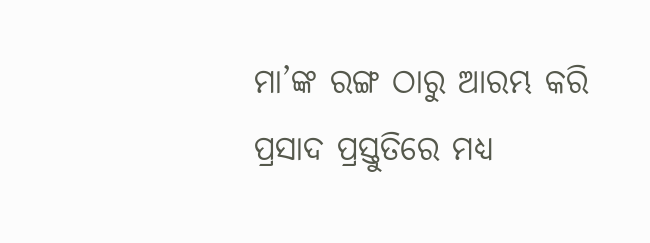ମା’ଙ୍କ ରଙ୍ଗ ଠାରୁ ଆରମ୍ଭ କରି ପ୍ରସାଦ ପ୍ରସ୍ତୁତିରେ ମଧ୍ୟ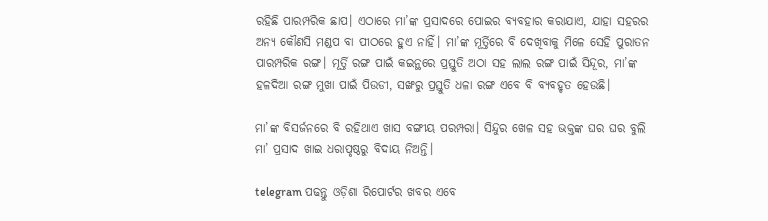ରହିଛି ପାରମ୍ପରିକ ଛାପ। ଏଠାରେ ମା’ଙ୍କ ପ୍ରସାଦରେ ପୋଇର ବ୍ୟବହାର କରାଯାଏ, ଯାହା ସହରର ଅନ୍ୟ କୌଣସି ମଣ୍ଡପ ବା ପୀଠରେ ହୁଏ ନାହିଁ। ମା’ଙ୍କ ମୂର୍ତ୍ତିରେ ବି ଦେଖିବାକୁ ମିଳେ ସେହି ପୁରାତନ ପାରମ୍ପରିକ ରଙ୍ଗ। ମୂର୍ତ୍ତି ରଙ୍ଗ ପାଇଁ କଇନ୍ଥରେ ପ୍ରସ୍ତୁତି ଅଠା ସହ ଲାଲ ରଙ୍ଗ ପାଇଁ ସିନ୍ଦୂର, ମା’ଙ୍କ ହଳଦିଆ ରଙ୍ଗ ମୁଖା ପାଇଁ ପିଉଡୀ, ସଙ୍ଖରୁ ପ୍ରସ୍ତୁତି ଧଳା ରଙ୍ଗ ଏବେ ବି ବ୍ୟବହୃତ ହେଉଛି।

ମା’ଙ୍କ ବିସର୍ଜନରେ ବି ରହିଥାଏ ଖାସ ବଙ୍ଗୀୟ ପରମ୍ପରା। ସିନ୍ଦୁର ଖେଳ ସହ ଭକ୍ତଙ୍କ ଘର ଘର ବୁଲି ମା’ ପ୍ରସାଦ ଖାଇ ଧରାପୃଷ୍ଠରୁ ବିଦାୟ ନିଅନ୍ତି।

telegram ପଢନ୍ତୁ ଓଡ଼ିଶା ରିପୋର୍ଟର ଖବର ଏବେ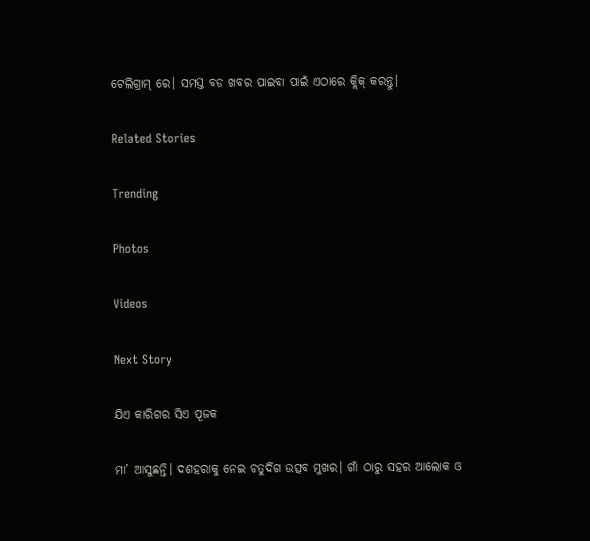ଟେଲିଗ୍ରାମ୍ ରେ। ସମସ୍ତ ବଡ ଖବର ପାଇବା ପାଇଁ ଏଠାରେ କ୍ଲିକ୍ କରନ୍ତୁ।

Related Stories

Trending

Photos

Videos

Next Story

ଯିଏ କାରିଗର ସିଏ ପୂଜକ

ମା’ ଆସୁଛନ୍ତି। ଦଶହରାକୁ ନେଇ ଚତୁର୍ଦିଗ ଉତ୍ସବ ମୁଖର। ଗାଁ ଠାରୁ ସହର ଆଲୋକ ଓ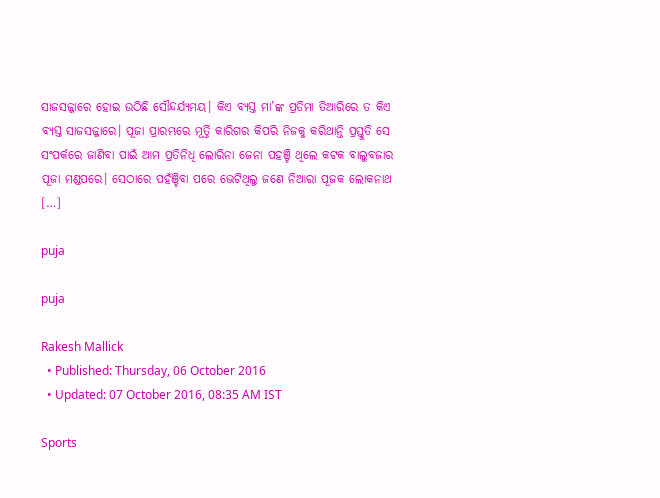ସାଜସଜ୍ଜାରେ ହୋଇ ଉଠିଛି ସୌନ୍ଦର୍ଯ୍ୟମୟ। କିଏ ବ୍ୟସ୍ତ ମା’ଙ୍କ ପ୍ରତିମା ତିଆରିରେ ତ କିଏ ବ୍ୟସ୍ତ ସାଜସଜ୍ଜାରେ। ପୂଜା ପ୍ରାରମ୍ଭରେ ମୂର୍ତ୍ତି କାରିଗର କିପରି ନିଜକୁ କରିଥାନ୍ତି ପ୍ରସ୍ତୁତି ସେ ସଂପର୍କରେ ଜାଣିବା ପାଇଁ ଆମ ପ୍ରତିନିଧି ଲୋରିନା ଜେନା ପହଞ୍ଚି ଥିଲେ କଟକ ବାଲୁବଜାର ପୂଜା ମଣ୍ଡପରେ। ସେଠାରେ ପହଁଞ୍ଚିବା ପରେ ଭେଟିଥିଲୁ ଜଣେ ନିଆରା ପୂଜକ ଲୋକନାଥ […]

puja

puja

Rakesh Mallick
  • Published: Thursday, 06 October 2016
  • Updated: 07 October 2016, 08:35 AM IST

Sports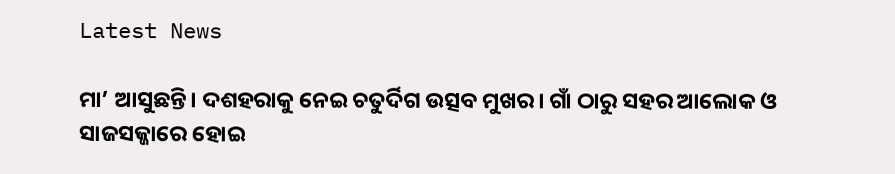Latest News

ମା’ ଆସୁଛନ୍ତି। ଦଶହରାକୁ ନେଇ ଚତୁର୍ଦିଗ ଉତ୍ସବ ମୁଖର। ଗାଁ ଠାରୁ ସହର ଆଲୋକ ଓ ସାଜସଜ୍ଜାରେ ହୋଇ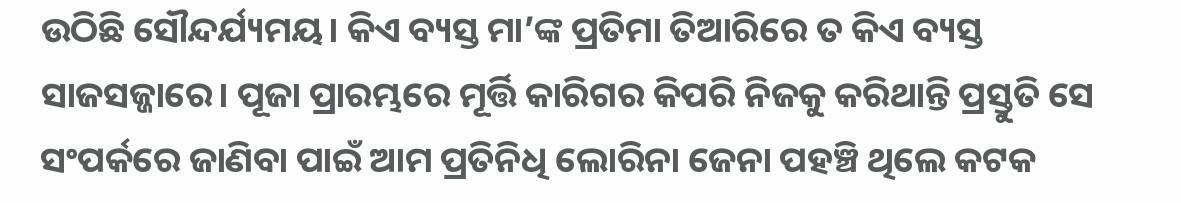ଉଠିଛି ସୌନ୍ଦର୍ଯ୍ୟମୟ। କିଏ ବ୍ୟସ୍ତ ମା’ଙ୍କ ପ୍ରତିମା ତିଆରିରେ ତ କିଏ ବ୍ୟସ୍ତ ସାଜସଜ୍ଜାରେ। ପୂଜା ପ୍ରାରମ୍ଭରେ ମୂର୍ତ୍ତି କାରିଗର କିପରି ନିଜକୁ କରିଥାନ୍ତି ପ୍ରସ୍ତୁତି ସେ ସଂପର୍କରେ ଜାଣିବା ପାଇଁ ଆମ ପ୍ରତିନିଧି ଲୋରିନା ଜେନା ପହଞ୍ଚି ଥିଲେ କଟକ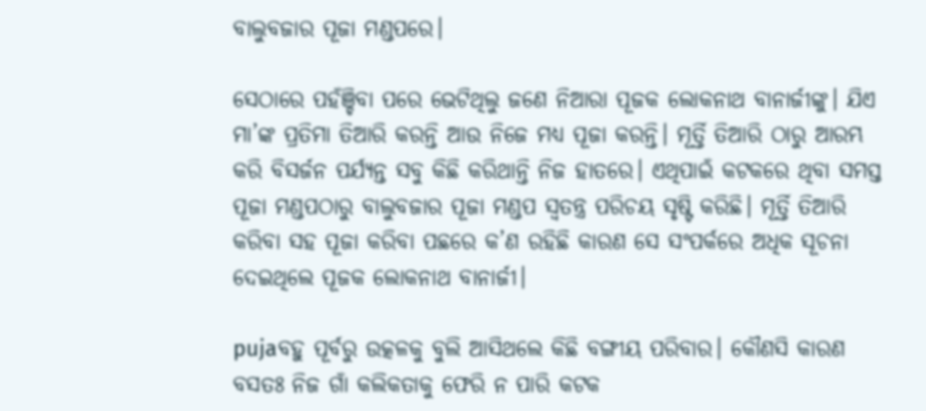ବାଲୁବଜାର ପୂଜା ମଣ୍ଡପରେ।

ସେଠାରେ ପହଁଞ୍ଚିବା ପରେ ଭେଟିଥିଲୁ ଜଣେ ନିଆରା ପୂଜକ ଲୋକନାଥ ବାନାର୍ଜୀଙ୍କୁ। ଯିଏ ମା’ଙ୍କ ପ୍ରତିମା ତିଆରି କରନ୍ତି ଆଉ ନିଜେ ମଧ୍ୟ ପୂଜା କରନ୍ତି। ମୂର୍ତ୍ତି ତିଆରି ଠାରୁ ଆରମ୍ଭ କରି ବିସର୍ଜନ ପର୍ଯ୍ୟନ୍ତ ସବୁ କିଛି କରିଥାନ୍ତି ନିଜ ହାତରେ। ଏଥିପାଇଁ କଟକରେ ଥିବା ସମସ୍ତ ପୂଜା ମଣ୍ଡପଠାରୁ ବାଲୁବଜାର ପୂଜା ମଣ୍ଡପ ସ୍ୱତନ୍ତ୍ର ପରିଚୟ ସୃଷ୍ଟି କରିଛି। ମୂର୍ତ୍ତି ତିଆରି କରିବା ସହ ପୂଜା କରିବା ପଛରେ କ’ଣ ରହିଛି କାରଣ ସେ ସଂପର୍କରେ ଅଧିକ ସୂଚନା ଦେଇଥିଲେ ପୂଜକ ଲୋକନାଥ ବାନାର୍ଜୀ।

pujaବହୁ ପୂର୍ବରୁ ଉତ୍କଳକୁ ବୁଲି ଆସିଥଲେ କିଛି ବଙ୍ଗୀୟ ପରିବାର। କୌଣସି କାରଣ ବସତଃ ନିଜ ଗାଁ କଲିକତାକୁ ଫେରି ନ ପାରି କଟକ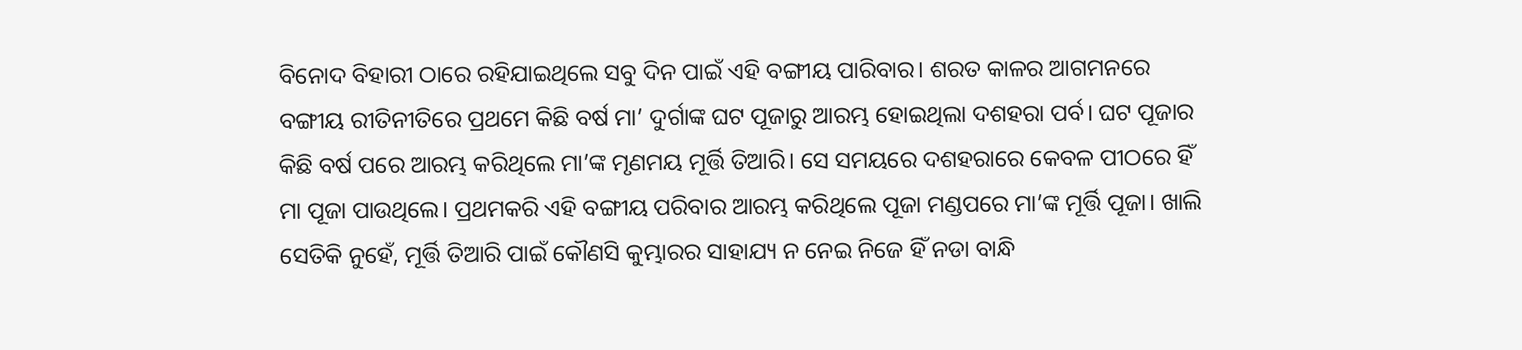ବିନୋଦ ବିହାରୀ ଠାରେ ରହିଯାଇଥିଲେ ସବୁ ଦିନ ପାଇଁ ଏହି ବଙ୍ଗୀୟ ପାରିବାର। ଶରତ କାଳର ଆଗମନରେ ବଙ୍ଗୀୟ ରୀତିନୀତିରେ ପ୍ରଥମେ କିଛି ବର୍ଷ ମା’ ଦୁର୍ଗାଙ୍କ ଘଟ ପୂଜାରୁ ଆରମ୍ଭ ହୋଇଥିଲା ଦଶହରା ପର୍ବ। ଘଟ ପୂଜାର କିଛି ବର୍ଷ ପରେ ଆରମ୍ଭ କରିଥିଲେ ମା’ଙ୍କ ମୃଣମୟ ମୂର୍ତ୍ତି ତିଆରି। ସେ ସମୟରେ ଦଶହରାରେ କେବଳ ପୀଠରେ ହିଁ ମା ପୂଜା ପାଉଥିଲେ। ପ୍ରଥମକରି ଏହି ବଙ୍ଗୀୟ ପରିବାର ଆରମ୍ଭ କରିଥିଲେ ପୂଜା ମଣ୍ଡପରେ ମା’ଙ୍କ ମୂର୍ତ୍ତି ପୂଜା। ଖାଲି ସେତିକି ନୁହେଁ, ମୂର୍ତ୍ତି ତିଆରି ପାଇଁ କୌଣସି କୁମ୍ଭାରର ସାହାଯ୍ୟ ନ ନେଇ ନିଜେ ହିଁ ନଡା ବାନ୍ଧି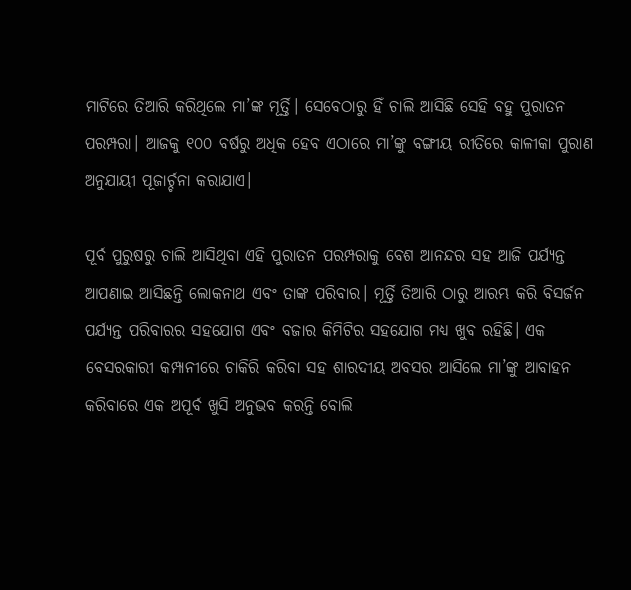ମାଟିରେ ତିଆରି କରିଥିଲେ ମା’ଙ୍କ ମୂର୍ତ୍ତି। ସେବେଠାରୁ ହିଁ ଚାଲି ଆସିଛି ସେହି ବହୁ ପୁରାତନ ପରମ୍ପରା। ଆଜକୁ ୧୦୦ ବର୍ଷରୁ ଅଧିକ ହେବ ଏଠାରେ ମା’ଙ୍କୁ ବଙ୍ଗୀୟ ରୀତିରେ କାଳୀକା ପୁରାଣ ଅନୁଯାୟୀ ପୂଜାର୍ଚ୍ଚନା କରାଯାଏ।

ପୂର୍ବ ପୁରୁଷରୁ ଚାଲି ଆସିଥିବା ଏହି ପୁରାତନ ପରମ୍ପରାକୁ ବେଶ ଆନନ୍ଦର ସହ ଆଜି ପର୍ଯ୍ୟନ୍ତ ଆପଣାଇ ଆସିଛନ୍ତି ଲୋକନାଥ ଏବଂ ତାଙ୍କ ପରିବାର। ମୂର୍ତ୍ତି ତିଆରି ଠାରୁ ଆରମ୍ଭ କରି ବିସର୍ଜନ ପର୍ଯ୍ୟନ୍ତ ପରିବାରର ସହଯୋଗ ଏବଂ ବଜାର କିମିଟିର ସହଯୋଗ ମଧ୍ୟ ଖୁବ ରହିଛି। ଏକ ବେସରକାରୀ କମ୍ପାନୀରେ ଚାକିରି କରିବା ସହ ଶାରଦୀୟ ଅବସର ଆସିଲେ ମା’ଙ୍କୁ ଆବାହନ କରିବାରେ ଏକ ଅପୂର୍ବ ଖୁସି ଅନୁଭବ କରନ୍ତି ବୋଲି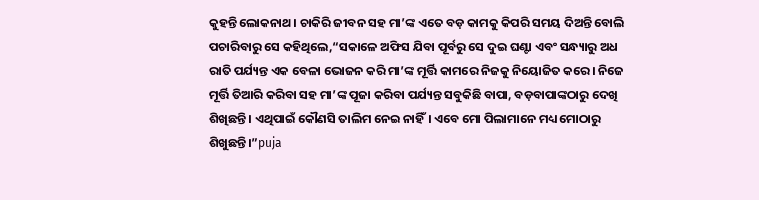କୁହନ୍ତି ଲୋକନାଥ। ଚାକିରି ଜୀବନ ସହ ମା’ଙ୍କ ଏତେ ବଡ଼ କାମକୁ କିପରି ସମୟ ଦିଅନ୍ତି ବୋଲି ପଚାରିବାରୁ ସେ କହିଥିଲେ,“ସକାଳେ ଅଫିସ ଯିବା ପୂର୍ବରୁ ସେ ଦୁଇ ଘଣ୍ଟା ଏବଂ ସନ୍ଧ୍ୟାରୁ ଅଧ ରାତି ପର୍ଯ୍ୟନ୍ତ ଏକ ବେଳା ଭୋଜନ କରି ମା’ଙ୍କ ମୂର୍ତ୍ତି କାମରେ ନିଜକୁ ନିୟୋଜିତ କରେ। ନିଜେ ମୂର୍ତ୍ତି ତିଆରି କରିବା ସହ ମା’ଙ୍କ ପୂଜା କରିବା ପର୍ଯ୍ୟନ୍ତ ସବୁକିଛି ବାପା, ବଡ଼ବାପାଙ୍କଠାରୁ ଦେଖି ଶିଖିଛନ୍ତି। ଏଥିପାଇଁ କୌଣସି ତାଲିମ ନେଇ ନାହିଁ। ଏବେ ମୋ ପିଲାମାନେ ମଧ୍ୟ ମୋଠାରୁ ଶିଖୁଛନ୍ତି।”puja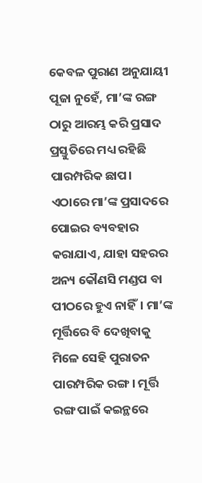କେବଳ ପୁରାଣ ଅନୁଯାୟୀ ପୂଜା ନୁହେଁ, ମା’ଙ୍କ ରଙ୍ଗ ଠାରୁ ଆରମ୍ଭ କରି ପ୍ରସାଦ ପ୍ରସ୍ତୁତିରେ ମଧ୍ୟ ରହିଛି ପାରମ୍ପରିକ ଛାପ। ଏଠାରେ ମା’ଙ୍କ ପ୍ରସାଦରେ ପୋଇର ବ୍ୟବହାର କରାଯାଏ, ଯାହା ସହରର ଅନ୍ୟ କୌଣସି ମଣ୍ଡପ ବା ପୀଠରେ ହୁଏ ନାହିଁ। ମା’ଙ୍କ ମୂର୍ତ୍ତିରେ ବି ଦେଖିବାକୁ ମିଳେ ସେହି ପୁରାତନ ପାରମ୍ପରିକ ରଙ୍ଗ। ମୂର୍ତ୍ତି ରଙ୍ଗ ପାଇଁ କଇନ୍ଥରେ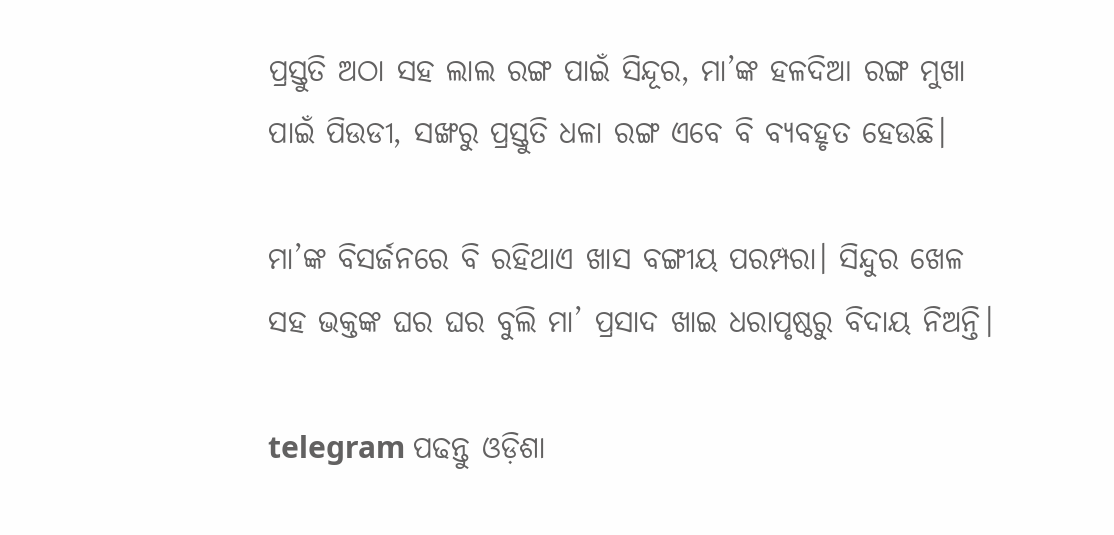ପ୍ରସ୍ତୁତି ଅଠା ସହ ଲାଲ ରଙ୍ଗ ପାଇଁ ସିନ୍ଦୂର, ମା’ଙ୍କ ହଳଦିଆ ରଙ୍ଗ ମୁଖା ପାଇଁ ପିଉଡୀ, ସଙ୍ଖରୁ ପ୍ରସ୍ତୁତି ଧଳା ରଙ୍ଗ ଏବେ ବି ବ୍ୟବହୃତ ହେଉଛି।

ମା’ଙ୍କ ବିସର୍ଜନରେ ବି ରହିଥାଏ ଖାସ ବଙ୍ଗୀୟ ପରମ୍ପରା। ସିନ୍ଦୁର ଖେଳ ସହ ଭକ୍ତଙ୍କ ଘର ଘର ବୁଲି ମା’ ପ୍ରସାଦ ଖାଇ ଧରାପୃଷ୍ଠରୁ ବିଦାୟ ନିଅନ୍ତି।

telegram ପଢନ୍ତୁ ଓଡ଼ିଶା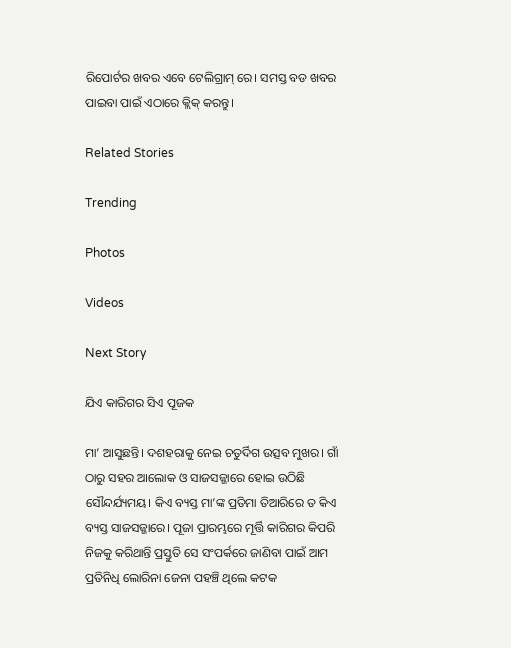ରିପୋର୍ଟର ଖବର ଏବେ ଟେଲିଗ୍ରାମ୍ ରେ। ସମସ୍ତ ବଡ ଖବର ପାଇବା ପାଇଁ ଏଠାରେ କ୍ଲିକ୍ କରନ୍ତୁ।

Related Stories

Trending

Photos

Videos

Next Story

ଯିଏ କାରିଗର ସିଏ ପୂଜକ

ମା’ ଆସୁଛନ୍ତି। ଦଶହରାକୁ ନେଇ ଚତୁର୍ଦିଗ ଉତ୍ସବ ମୁଖର। ଗାଁ ଠାରୁ ସହର ଆଲୋକ ଓ ସାଜସଜ୍ଜାରେ ହୋଇ ଉଠିଛି ସୌନ୍ଦର୍ଯ୍ୟମୟ। କିଏ ବ୍ୟସ୍ତ ମା’ଙ୍କ ପ୍ରତିମା ତିଆରିରେ ତ କିଏ ବ୍ୟସ୍ତ ସାଜସଜ୍ଜାରେ। ପୂଜା ପ୍ରାରମ୍ଭରେ ମୂର୍ତ୍ତି କାରିଗର କିପରି ନିଜକୁ କରିଥାନ୍ତି ପ୍ରସ୍ତୁତି ସେ ସଂପର୍କରେ ଜାଣିବା ପାଇଁ ଆମ ପ୍ରତିନିଧି ଲୋରିନା ଜେନା ପହଞ୍ଚି ଥିଲେ କଟକ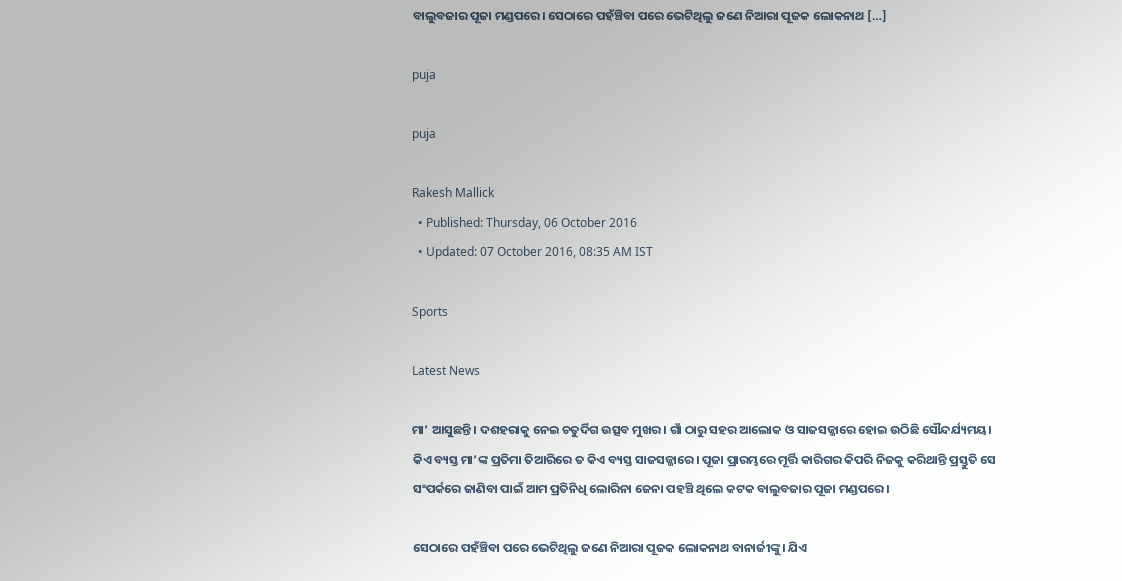ବାଲୁବଜାର ପୂଜା ମଣ୍ଡପରେ। ସେଠାରେ ପହଁଞ୍ଚିବା ପରେ ଭେଟିଥିଲୁ ଜଣେ ନିଆରା ପୂଜକ ଲୋକନାଥ […]

puja

puja

Rakesh Mallick
  • Published: Thursday, 06 October 2016
  • Updated: 07 October 2016, 08:35 AM IST

Sports

Latest News

ମା’ ଆସୁଛନ୍ତି। ଦଶହରାକୁ ନେଇ ଚତୁର୍ଦିଗ ଉତ୍ସବ ମୁଖର। ଗାଁ ଠାରୁ ସହର ଆଲୋକ ଓ ସାଜସଜ୍ଜାରେ ହୋଇ ଉଠିଛି ସୌନ୍ଦର୍ଯ୍ୟମୟ। କିଏ ବ୍ୟସ୍ତ ମା’ଙ୍କ ପ୍ରତିମା ତିଆରିରେ ତ କିଏ ବ୍ୟସ୍ତ ସାଜସଜ୍ଜାରେ। ପୂଜା ପ୍ରାରମ୍ଭରେ ମୂର୍ତ୍ତି କାରିଗର କିପରି ନିଜକୁ କରିଥାନ୍ତି ପ୍ରସ୍ତୁତି ସେ ସଂପର୍କରେ ଜାଣିବା ପାଇଁ ଆମ ପ୍ରତିନିଧି ଲୋରିନା ଜେନା ପହଞ୍ଚି ଥିଲେ କଟକ ବାଲୁବଜାର ପୂଜା ମଣ୍ଡପରେ।

ସେଠାରେ ପହଁଞ୍ଚିବା ପରେ ଭେଟିଥିଲୁ ଜଣେ ନିଆରା ପୂଜକ ଲୋକନାଥ ବାନାର୍ଜୀଙ୍କୁ। ଯିଏ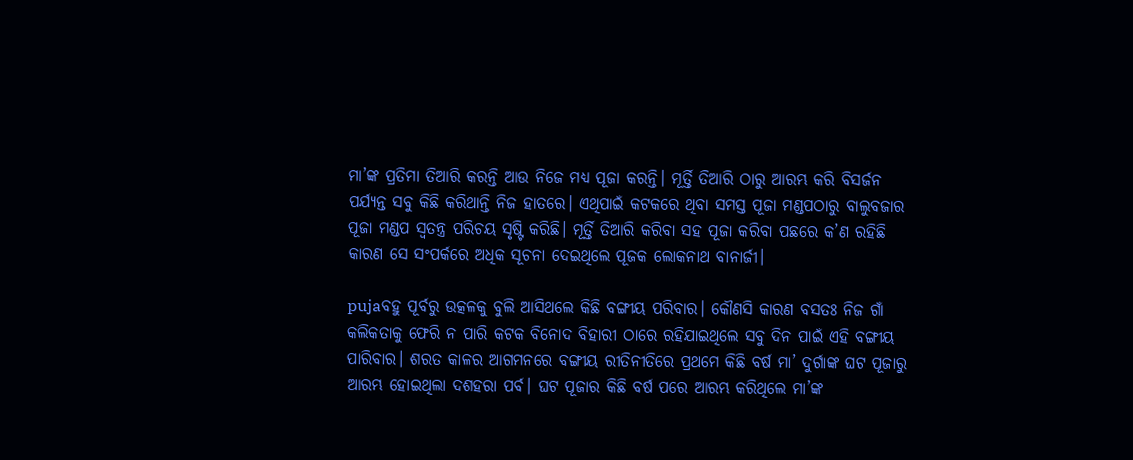ମା’ଙ୍କ ପ୍ରତିମା ତିଆରି କରନ୍ତି ଆଉ ନିଜେ ମଧ୍ୟ ପୂଜା କରନ୍ତି। ମୂର୍ତ୍ତି ତିଆରି ଠାରୁ ଆରମ୍ଭ କରି ବିସର୍ଜନ ପର୍ଯ୍ୟନ୍ତ ସବୁ କିଛି କରିଥାନ୍ତି ନିଜ ହାତରେ। ଏଥିପାଇଁ କଟକରେ ଥିବା ସମସ୍ତ ପୂଜା ମଣ୍ଡପଠାରୁ ବାଲୁବଜାର ପୂଜା ମଣ୍ଡପ ସ୍ୱତନ୍ତ୍ର ପରିଚୟ ସୃଷ୍ଟି କରିଛି। ମୂର୍ତ୍ତି ତିଆରି କରିବା ସହ ପୂଜା କରିବା ପଛରେ କ’ଣ ରହିଛି କାରଣ ସେ ସଂପର୍କରେ ଅଧିକ ସୂଚନା ଦେଇଥିଲେ ପୂଜକ ଲୋକନାଥ ବାନାର୍ଜୀ।

pujaବହୁ ପୂର୍ବରୁ ଉତ୍କଳକୁ ବୁଲି ଆସିଥଲେ କିଛି ବଙ୍ଗୀୟ ପରିବାର। କୌଣସି କାରଣ ବସତଃ ନିଜ ଗାଁ କଲିକତାକୁ ଫେରି ନ ପାରି କଟକ ବିନୋଦ ବିହାରୀ ଠାରେ ରହିଯାଇଥିଲେ ସବୁ ଦିନ ପାଇଁ ଏହି ବଙ୍ଗୀୟ ପାରିବାର। ଶରତ କାଳର ଆଗମନରେ ବଙ୍ଗୀୟ ରୀତିନୀତିରେ ପ୍ରଥମେ କିଛି ବର୍ଷ ମା’ ଦୁର୍ଗାଙ୍କ ଘଟ ପୂଜାରୁ ଆରମ୍ଭ ହୋଇଥିଲା ଦଶହରା ପର୍ବ। ଘଟ ପୂଜାର କିଛି ବର୍ଷ ପରେ ଆରମ୍ଭ କରିଥିଲେ ମା’ଙ୍କ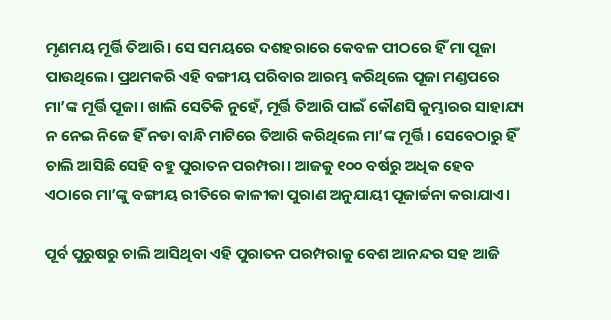ମୃଣମୟ ମୂର୍ତ୍ତି ତିଆରି। ସେ ସମୟରେ ଦଶହରାରେ କେବଳ ପୀଠରେ ହିଁ ମା ପୂଜା ପାଉଥିଲେ। ପ୍ରଥମକରି ଏହି ବଙ୍ଗୀୟ ପରିବାର ଆରମ୍ଭ କରିଥିଲେ ପୂଜା ମଣ୍ଡପରେ ମା’ଙ୍କ ମୂର୍ତ୍ତି ପୂଜା। ଖାଲି ସେତିକି ନୁହେଁ, ମୂର୍ତ୍ତି ତିଆରି ପାଇଁ କୌଣସି କୁମ୍ଭାରର ସାହାଯ୍ୟ ନ ନେଇ ନିଜେ ହିଁ ନଡା ବାନ୍ଧି ମାଟିରେ ତିଆରି କରିଥିଲେ ମା’ଙ୍କ ମୂର୍ତ୍ତି। ସେବେଠାରୁ ହିଁ ଚାଲି ଆସିଛି ସେହି ବହୁ ପୁରାତନ ପରମ୍ପରା। ଆଜକୁ ୧୦୦ ବର୍ଷରୁ ଅଧିକ ହେବ ଏଠାରେ ମା’ଙ୍କୁ ବଙ୍ଗୀୟ ରୀତିରେ କାଳୀକା ପୁରାଣ ଅନୁଯାୟୀ ପୂଜାର୍ଚ୍ଚନା କରାଯାଏ।

ପୂର୍ବ ପୁରୁଷରୁ ଚାଲି ଆସିଥିବା ଏହି ପୁରାତନ ପରମ୍ପରାକୁ ବେଶ ଆନନ୍ଦର ସହ ଆଜି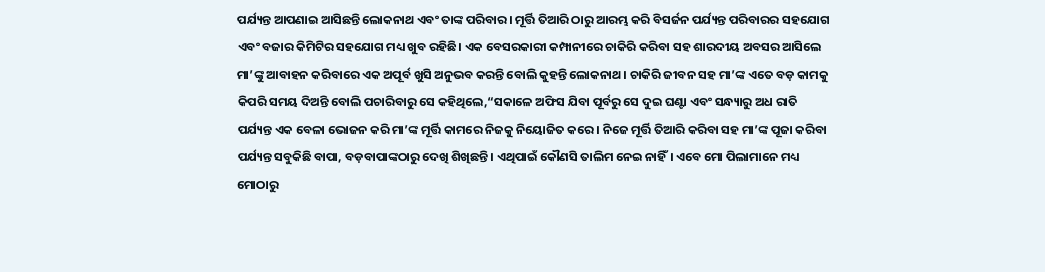ପର୍ଯ୍ୟନ୍ତ ଆପଣାଇ ଆସିଛନ୍ତି ଲୋକନାଥ ଏବଂ ତାଙ୍କ ପରିବାର। ମୂର୍ତ୍ତି ତିଆରି ଠାରୁ ଆରମ୍ଭ କରି ବିସର୍ଜନ ପର୍ଯ୍ୟନ୍ତ ପରିବାରର ସହଯୋଗ ଏବଂ ବଜାର କିମିଟିର ସହଯୋଗ ମଧ୍ୟ ଖୁବ ରହିଛି। ଏକ ବେସରକାରୀ କମ୍ପାନୀରେ ଚାକିରି କରିବା ସହ ଶାରଦୀୟ ଅବସର ଆସିଲେ ମା’ଙ୍କୁ ଆବାହନ କରିବାରେ ଏକ ଅପୂର୍ବ ଖୁସି ଅନୁଭବ କରନ୍ତି ବୋଲି କୁହନ୍ତି ଲୋକନାଥ। ଚାକିରି ଜୀବନ ସହ ମା’ଙ୍କ ଏତେ ବଡ଼ କାମକୁ କିପରି ସମୟ ଦିଅନ୍ତି ବୋଲି ପଚାରିବାରୁ ସେ କହିଥିଲେ,“ସକାଳେ ଅଫିସ ଯିବା ପୂର୍ବରୁ ସେ ଦୁଇ ଘଣ୍ଟା ଏବଂ ସନ୍ଧ୍ୟାରୁ ଅଧ ରାତି ପର୍ଯ୍ୟନ୍ତ ଏକ ବେଳା ଭୋଜନ କରି ମା’ଙ୍କ ମୂର୍ତ୍ତି କାମରେ ନିଜକୁ ନିୟୋଜିତ କରେ। ନିଜେ ମୂର୍ତ୍ତି ତିଆରି କରିବା ସହ ମା’ଙ୍କ ପୂଜା କରିବା ପର୍ଯ୍ୟନ୍ତ ସବୁକିଛି ବାପା, ବଡ଼ବାପାଙ୍କଠାରୁ ଦେଖି ଶିଖିଛନ୍ତି। ଏଥିପାଇଁ କୌଣସି ତାଲିମ ନେଇ ନାହିଁ। ଏବେ ମୋ ପିଲାମାନେ ମଧ୍ୟ ମୋଠାରୁ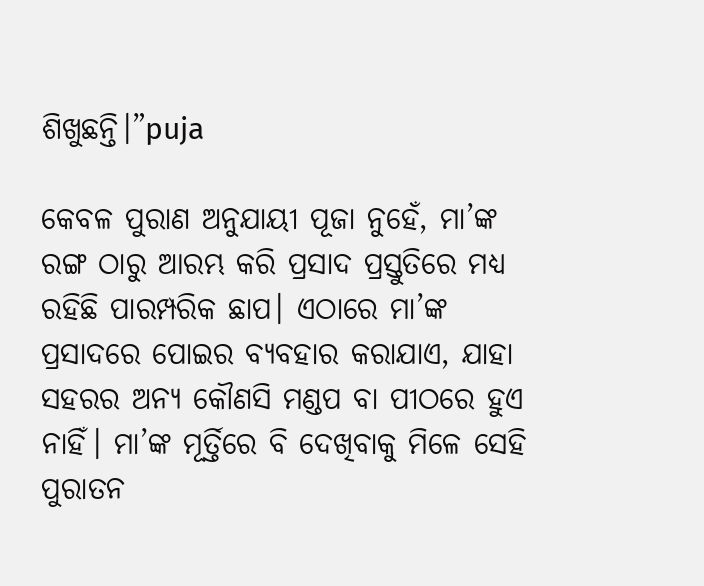ଶିଖୁଛନ୍ତି।”puja

କେବଳ ପୁରାଣ ଅନୁଯାୟୀ ପୂଜା ନୁହେଁ, ମା’ଙ୍କ ରଙ୍ଗ ଠାରୁ ଆରମ୍ଭ କରି ପ୍ରସାଦ ପ୍ରସ୍ତୁତିରେ ମଧ୍ୟ ରହିଛି ପାରମ୍ପରିକ ଛାପ। ଏଠାରେ ମା’ଙ୍କ ପ୍ରସାଦରେ ପୋଇର ବ୍ୟବହାର କରାଯାଏ, ଯାହା ସହରର ଅନ୍ୟ କୌଣସି ମଣ୍ଡପ ବା ପୀଠରେ ହୁଏ ନାହିଁ। ମା’ଙ୍କ ମୂର୍ତ୍ତିରେ ବି ଦେଖିବାକୁ ମିଳେ ସେହି ପୁରାତନ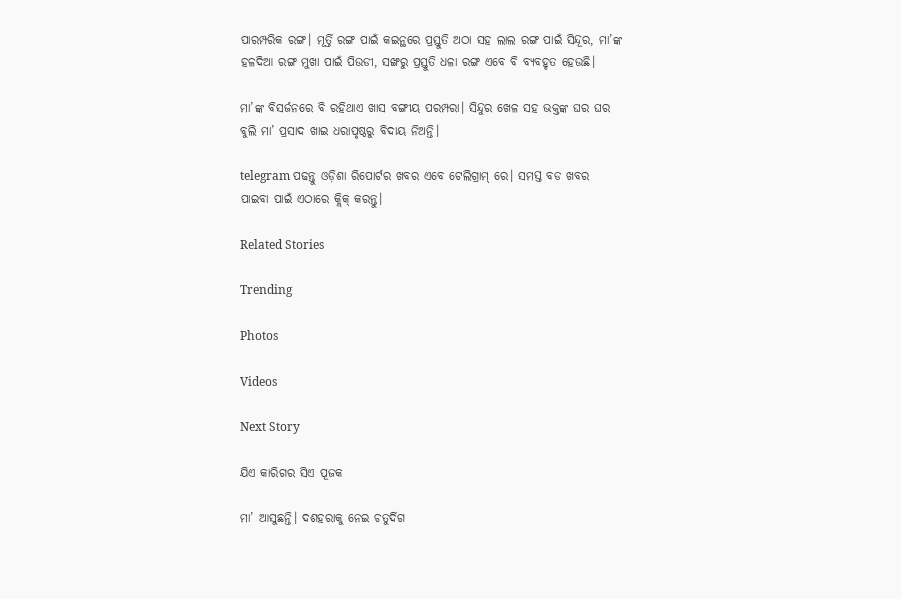ପାରମ୍ପରିକ ରଙ୍ଗ। ମୂର୍ତ୍ତି ରଙ୍ଗ ପାଇଁ କଇନ୍ଥରେ ପ୍ରସ୍ତୁତି ଅଠା ସହ ଲାଲ ରଙ୍ଗ ପାଇଁ ସିନ୍ଦୂର, ମା’ଙ୍କ ହଳଦିଆ ରଙ୍ଗ ମୁଖା ପାଇଁ ପିଉଡୀ, ସଙ୍ଖରୁ ପ୍ରସ୍ତୁତି ଧଳା ରଙ୍ଗ ଏବେ ବି ବ୍ୟବହୃତ ହେଉଛି।

ମା’ଙ୍କ ବିସର୍ଜନରେ ବି ରହିଥାଏ ଖାସ ବଙ୍ଗୀୟ ପରମ୍ପରା। ସିନ୍ଦୁର ଖେଳ ସହ ଭକ୍ତଙ୍କ ଘର ଘର ବୁଲି ମା’ ପ୍ରସାଦ ଖାଇ ଧରାପୃଷ୍ଠରୁ ବିଦାୟ ନିଅନ୍ତି।

telegram ପଢନ୍ତୁ ଓଡ଼ିଶା ରିପୋର୍ଟର ଖବର ଏବେ ଟେଲିଗ୍ରାମ୍ ରେ। ସମସ୍ତ ବଡ ଖବର ପାଇବା ପାଇଁ ଏଠାରେ କ୍ଲିକ୍ କରନ୍ତୁ।

Related Stories

Trending

Photos

Videos

Next Story

ଯିଏ କାରିଗର ସିଏ ପୂଜକ

ମା’ ଆସୁଛନ୍ତି। ଦଶହରାକୁ ନେଇ ଚତୁର୍ଦିଗ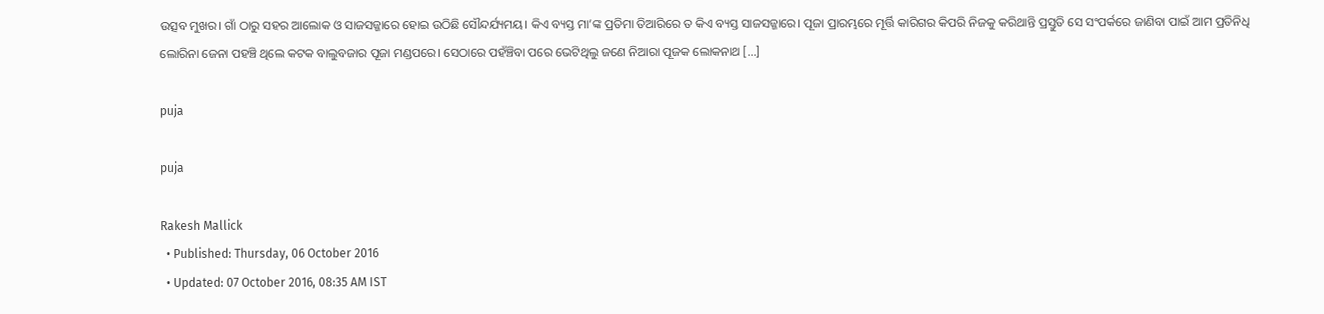ଉତ୍ସବ ମୁଖର। ଗାଁ ଠାରୁ ସହର ଆଲୋକ ଓ ସାଜସଜ୍ଜାରେ ହୋଇ ଉଠିଛି ସୌନ୍ଦର୍ଯ୍ୟମୟ। କିଏ ବ୍ୟସ୍ତ ମା’ଙ୍କ ପ୍ରତିମା ତିଆରିରେ ତ କିଏ ବ୍ୟସ୍ତ ସାଜସଜ୍ଜାରେ। ପୂଜା ପ୍ରାରମ୍ଭରେ ମୂର୍ତ୍ତି କାରିଗର କିପରି ନିଜକୁ କରିଥାନ୍ତି ପ୍ରସ୍ତୁତି ସେ ସଂପର୍କରେ ଜାଣିବା ପାଇଁ ଆମ ପ୍ରତିନିଧି ଲୋରିନା ଜେନା ପହଞ୍ଚି ଥିଲେ କଟକ ବାଲୁବଜାର ପୂଜା ମଣ୍ଡପରେ। ସେଠାରେ ପହଁଞ୍ଚିବା ପରେ ଭେଟିଥିଲୁ ଜଣେ ନିଆରା ପୂଜକ ଲୋକନାଥ […]

puja

puja

Rakesh Mallick
  • Published: Thursday, 06 October 2016
  • Updated: 07 October 2016, 08:35 AM IST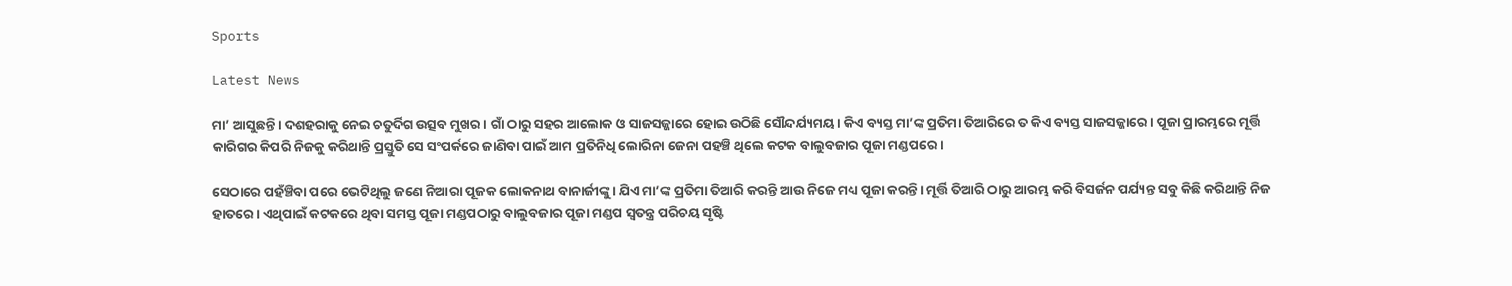Sports

Latest News

ମା’ ଆସୁଛନ୍ତି। ଦଶହରାକୁ ନେଇ ଚତୁର୍ଦିଗ ଉତ୍ସବ ମୁଖର। ଗାଁ ଠାରୁ ସହର ଆଲୋକ ଓ ସାଜସଜ୍ଜାରେ ହୋଇ ଉଠିଛି ସୌନ୍ଦର୍ଯ୍ୟମୟ। କିଏ ବ୍ୟସ୍ତ ମା’ଙ୍କ ପ୍ରତିମା ତିଆରିରେ ତ କିଏ ବ୍ୟସ୍ତ ସାଜସଜ୍ଜାରେ। ପୂଜା ପ୍ରାରମ୍ଭରେ ମୂର୍ତ୍ତି କାରିଗର କିପରି ନିଜକୁ କରିଥାନ୍ତି ପ୍ରସ୍ତୁତି ସେ ସଂପର୍କରେ ଜାଣିବା ପାଇଁ ଆମ ପ୍ରତିନିଧି ଲୋରିନା ଜେନା ପହଞ୍ଚି ଥିଲେ କଟକ ବାଲୁବଜାର ପୂଜା ମଣ୍ଡପରେ।

ସେଠାରେ ପହଁଞ୍ଚିବା ପରେ ଭେଟିଥିଲୁ ଜଣେ ନିଆରା ପୂଜକ ଲୋକନାଥ ବାନାର୍ଜୀଙ୍କୁ। ଯିଏ ମା’ଙ୍କ ପ୍ରତିମା ତିଆରି କରନ୍ତି ଆଉ ନିଜେ ମଧ୍ୟ ପୂଜା କରନ୍ତି। ମୂର୍ତ୍ତି ତିଆରି ଠାରୁ ଆରମ୍ଭ କରି ବିସର୍ଜନ ପର୍ଯ୍ୟନ୍ତ ସବୁ କିଛି କରିଥାନ୍ତି ନିଜ ହାତରେ। ଏଥିପାଇଁ କଟକରେ ଥିବା ସମସ୍ତ ପୂଜା ମଣ୍ଡପଠାରୁ ବାଲୁବଜାର ପୂଜା ମଣ୍ଡପ ସ୍ୱତନ୍ତ୍ର ପରିଚୟ ସୃଷ୍ଟି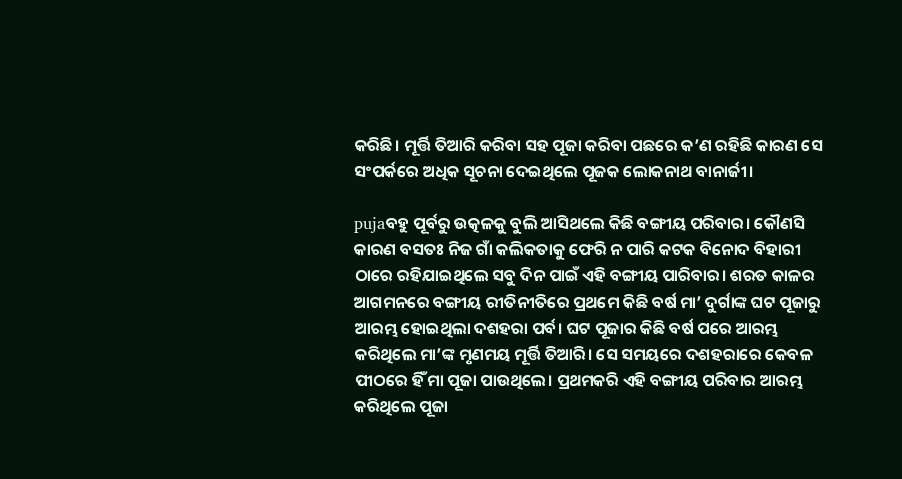କରିଛି। ମୂର୍ତ୍ତି ତିଆରି କରିବା ସହ ପୂଜା କରିବା ପଛରେ କ’ଣ ରହିଛି କାରଣ ସେ ସଂପର୍କରେ ଅଧିକ ସୂଚନା ଦେଇଥିଲେ ପୂଜକ ଲୋକନାଥ ବାନାର୍ଜୀ।

pujaବହୁ ପୂର୍ବରୁ ଉତ୍କଳକୁ ବୁଲି ଆସିଥଲେ କିଛି ବଙ୍ଗୀୟ ପରିବାର। କୌଣସି କାରଣ ବସତଃ ନିଜ ଗାଁ କଲିକତାକୁ ଫେରି ନ ପାରି କଟକ ବିନୋଦ ବିହାରୀ ଠାରେ ରହିଯାଇଥିଲେ ସବୁ ଦିନ ପାଇଁ ଏହି ବଙ୍ଗୀୟ ପାରିବାର। ଶରତ କାଳର ଆଗମନରେ ବଙ୍ଗୀୟ ରୀତିନୀତିରେ ପ୍ରଥମେ କିଛି ବର୍ଷ ମା’ ଦୁର୍ଗାଙ୍କ ଘଟ ପୂଜାରୁ ଆରମ୍ଭ ହୋଇଥିଲା ଦଶହରା ପର୍ବ। ଘଟ ପୂଜାର କିଛି ବର୍ଷ ପରେ ଆରମ୍ଭ କରିଥିଲେ ମା’ଙ୍କ ମୃଣମୟ ମୂର୍ତ୍ତି ତିଆରି। ସେ ସମୟରେ ଦଶହରାରେ କେବଳ ପୀଠରେ ହିଁ ମା ପୂଜା ପାଉଥିଲେ। ପ୍ରଥମକରି ଏହି ବଙ୍ଗୀୟ ପରିବାର ଆରମ୍ଭ କରିଥିଲେ ପୂଜା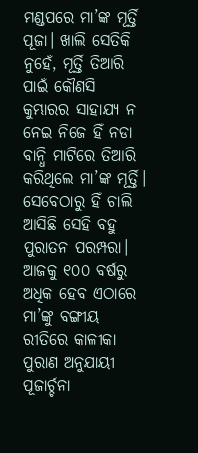ମଣ୍ଡପରେ ମା’ଙ୍କ ମୂର୍ତ୍ତି ପୂଜା। ଖାଲି ସେତିକି ନୁହେଁ, ମୂର୍ତ୍ତି ତିଆରି ପାଇଁ କୌଣସି କୁମ୍ଭାରର ସାହାଯ୍ୟ ନ ନେଇ ନିଜେ ହିଁ ନଡା ବାନ୍ଧି ମାଟିରେ ତିଆରି କରିଥିଲେ ମା’ଙ୍କ ମୂର୍ତ୍ତି। ସେବେଠାରୁ ହିଁ ଚାଲି ଆସିଛି ସେହି ବହୁ ପୁରାତନ ପରମ୍ପରା। ଆଜକୁ ୧୦୦ ବର୍ଷରୁ ଅଧିକ ହେବ ଏଠାରେ ମା’ଙ୍କୁ ବଙ୍ଗୀୟ ରୀତିରେ କାଳୀକା ପୁରାଣ ଅନୁଯାୟୀ ପୂଜାର୍ଚ୍ଚନା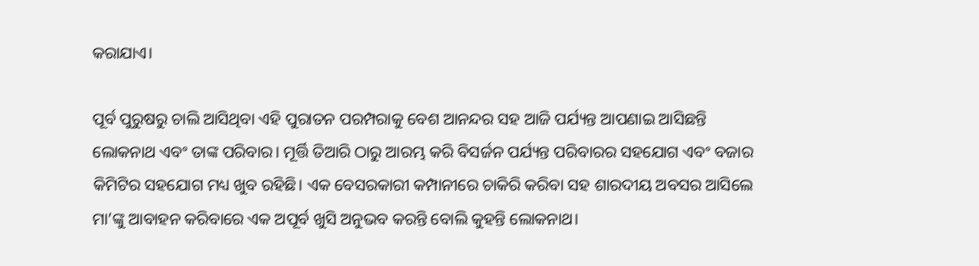କରାଯାଏ।

ପୂର୍ବ ପୁରୁଷରୁ ଚାଲି ଆସିଥିବା ଏହି ପୁରାତନ ପରମ୍ପରାକୁ ବେଶ ଆନନ୍ଦର ସହ ଆଜି ପର୍ଯ୍ୟନ୍ତ ଆପଣାଇ ଆସିଛନ୍ତି ଲୋକନାଥ ଏବଂ ତାଙ୍କ ପରିବାର। ମୂର୍ତ୍ତି ତିଆରି ଠାରୁ ଆରମ୍ଭ କରି ବିସର୍ଜନ ପର୍ଯ୍ୟନ୍ତ ପରିବାରର ସହଯୋଗ ଏବଂ ବଜାର କିମିଟିର ସହଯୋଗ ମଧ୍ୟ ଖୁବ ରହିଛି। ଏକ ବେସରକାରୀ କମ୍ପାନୀରେ ଚାକିରି କରିବା ସହ ଶାରଦୀୟ ଅବସର ଆସିଲେ ମା’ଙ୍କୁ ଆବାହନ କରିବାରେ ଏକ ଅପୂର୍ବ ଖୁସି ଅନୁଭବ କରନ୍ତି ବୋଲି କୁହନ୍ତି ଲୋକନାଥ।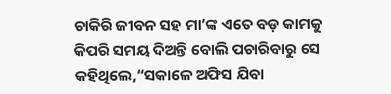ଚାକିରି ଜୀବନ ସହ ମା’ଙ୍କ ଏତେ ବଡ଼ କାମକୁ କିପରି ସମୟ ଦିଅନ୍ତି ବୋଲି ପଚାରିବାରୁ ସେ କହିଥିଲେ,“ସକାଳେ ଅଫିସ ଯିବା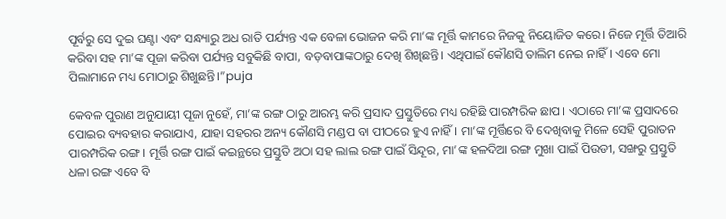ପୂର୍ବରୁ ସେ ଦୁଇ ଘଣ୍ଟା ଏବଂ ସନ୍ଧ୍ୟାରୁ ଅଧ ରାତି ପର୍ଯ୍ୟନ୍ତ ଏକ ବେଳା ଭୋଜନ କରି ମା’ଙ୍କ ମୂର୍ତ୍ତି କାମରେ ନିଜକୁ ନିୟୋଜିତ କରେ। ନିଜେ ମୂର୍ତ୍ତି ତିଆରି କରିବା ସହ ମା’ଙ୍କ ପୂଜା କରିବା ପର୍ଯ୍ୟନ୍ତ ସବୁକିଛି ବାପା, ବଡ଼ବାପାଙ୍କଠାରୁ ଦେଖି ଶିଖିଛନ୍ତି। ଏଥିପାଇଁ କୌଣସି ତାଲିମ ନେଇ ନାହିଁ। ଏବେ ମୋ ପିଲାମାନେ ମଧ୍ୟ ମୋଠାରୁ ଶିଖୁଛନ୍ତି।”puja

କେବଳ ପୁରାଣ ଅନୁଯାୟୀ ପୂଜା ନୁହେଁ, ମା’ଙ୍କ ରଙ୍ଗ ଠାରୁ ଆରମ୍ଭ କରି ପ୍ରସାଦ ପ୍ରସ୍ତୁତିରେ ମଧ୍ୟ ରହିଛି ପାରମ୍ପରିକ ଛାପ। ଏଠାରେ ମା’ଙ୍କ ପ୍ରସାଦରେ ପୋଇର ବ୍ୟବହାର କରାଯାଏ, ଯାହା ସହରର ଅନ୍ୟ କୌଣସି ମଣ୍ଡପ ବା ପୀଠରେ ହୁଏ ନାହିଁ। ମା’ଙ୍କ ମୂର୍ତ୍ତିରେ ବି ଦେଖିବାକୁ ମିଳେ ସେହି ପୁରାତନ ପାରମ୍ପରିକ ରଙ୍ଗ। ମୂର୍ତ୍ତି ରଙ୍ଗ ପାଇଁ କଇନ୍ଥରେ ପ୍ରସ୍ତୁତି ଅଠା ସହ ଲାଲ ରଙ୍ଗ ପାଇଁ ସିନ୍ଦୂର, ମା’ଙ୍କ ହଳଦିଆ ରଙ୍ଗ ମୁଖା ପାଇଁ ପିଉଡୀ, ସଙ୍ଖରୁ ପ୍ରସ୍ତୁତି ଧଳା ରଙ୍ଗ ଏବେ ବି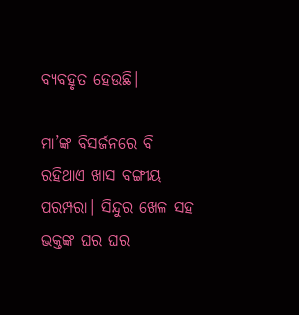ବ୍ୟବହୃତ ହେଉଛି।

ମା’ଙ୍କ ବିସର୍ଜନରେ ବି ରହିଥାଏ ଖାସ ବଙ୍ଗୀୟ ପରମ୍ପରା। ସିନ୍ଦୁର ଖେଳ ସହ ଭକ୍ତଙ୍କ ଘର ଘର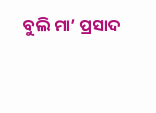ବୁଲି ମା’ ପ୍ରସାଦ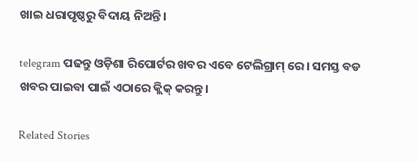ଖାଇ ଧରାପୃଷ୍ଠରୁ ବିଦାୟ ନିଅନ୍ତି।

telegram ପଢନ୍ତୁ ଓଡ଼ିଶା ରିପୋର୍ଟର ଖବର ଏବେ ଟେଲିଗ୍ରାମ୍ ରେ। ସମସ୍ତ ବଡ ଖବର ପାଇବା ପାଇଁ ଏଠାରେ କ୍ଲିକ୍ କରନ୍ତୁ।

Related Stories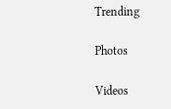Trending

Photos

Videos